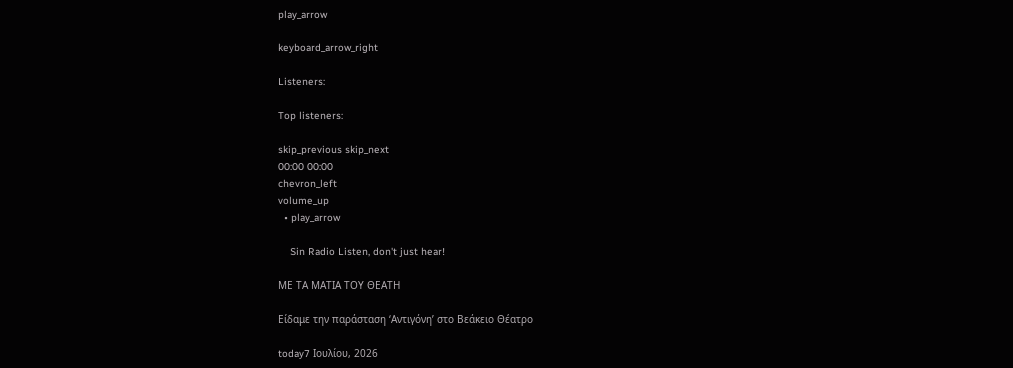play_arrow

keyboard_arrow_right

Listeners:

Top listeners:

skip_previous skip_next
00:00 00:00
chevron_left
volume_up
  • play_arrow

    Sin Radio Listen, don't just hear!

ΜΕ ΤΑ ΜΑΤΙΑ ΤΟΥ ΘΕΑΤΗ

Είδαμε την παράσταση ‘Αντιγόνη’ στο Βεάκειο Θέατρο

today7 Ιουλίου, 2026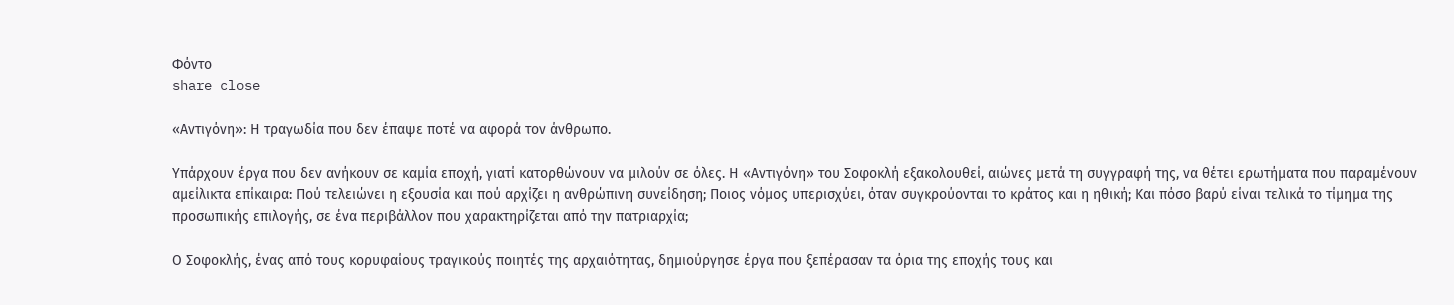Φόντο
share close

«Αντιγόνη»: Η τραγωδία που δεν έπαψε ποτέ να αφορά τον άνθρωπο.

Υπάρχουν έργα που δεν ανήκουν σε καμία εποχή, γιατί κατορθώνουν να μιλούν σε όλες. Η «Αντιγόνη» του Σοφοκλή εξακολουθεί, αιώνες μετά τη συγγραφή της, να θέτει ερωτήματα που παραμένουν αμείλικτα επίκαιρα: Πού τελειώνει η εξουσία και πού αρχίζει η ανθρώπινη συνείδηση; Ποιος νόμος υπερισχύει, όταν συγκρούονται το κράτος και η ηθική; Και πόσο βαρύ είναι τελικά το τίμημα της προσωπικής επιλογής, σε ένα περιβάλλον που χαρακτηρίζεται από την πατριαρχία;

Ο Σοφοκλής, ένας από τους κορυφαίους τραγικούς ποιητές της αρχαιότητας, δημιούργησε έργα που ξεπέρασαν τα όρια της εποχής τους και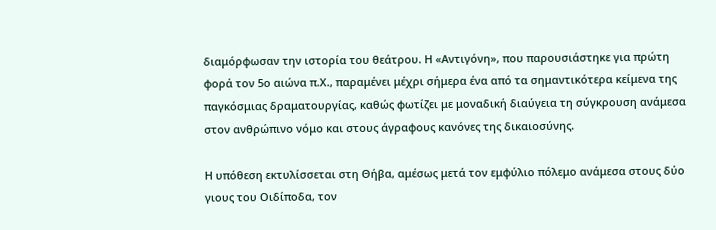διαμόρφωσαν την ιστορία του θεάτρου. Η «Αντιγόνη», που παρουσιάστηκε για πρώτη φορά τον 5ο αιώνα π.Χ., παραμένει μέχρι σήμερα ένα από τα σημαντικότερα κείμενα της παγκόσμιας δραματουργίας, καθώς φωτίζει με μοναδική διαύγεια τη σύγκρουση ανάμεσα στον ανθρώπινο νόμο και στους άγραφους κανόνες της δικαιοσύνης.

Η υπόθεση εκτυλίσσεται στη Θήβα, αμέσως μετά τον εμφύλιο πόλεμο ανάμεσα στους δύο γιους του Οιδίποδα, τον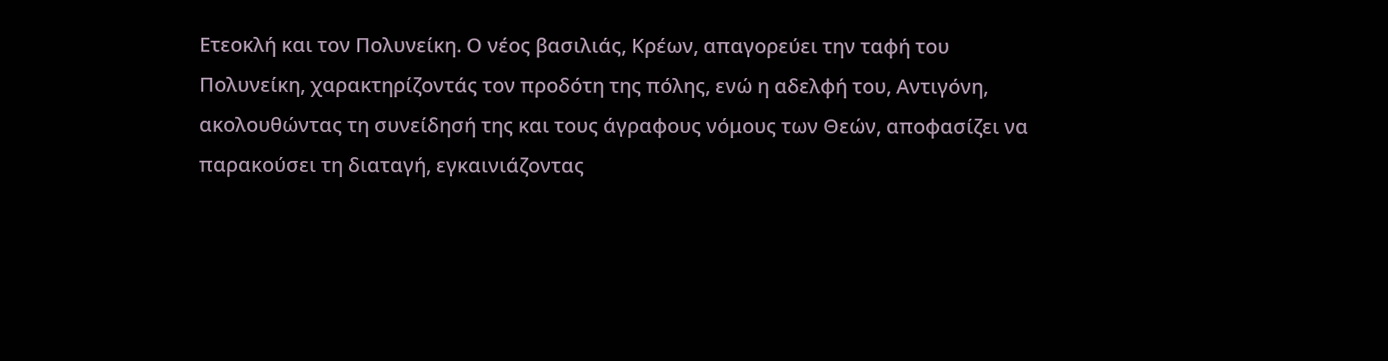Ετεοκλή και τον Πολυνείκη. Ο νέος βασιλιάς, Κρέων, απαγορεύει την ταφή του Πολυνείκη, χαρακτηρίζοντάς τον προδότη της πόλης, ενώ η αδελφή του, Αντιγόνη, ακολουθώντας τη συνείδησή της και τους άγραφους νόμους των Θεών, αποφασίζει να παρακούσει τη διαταγή, εγκαινιάζοντας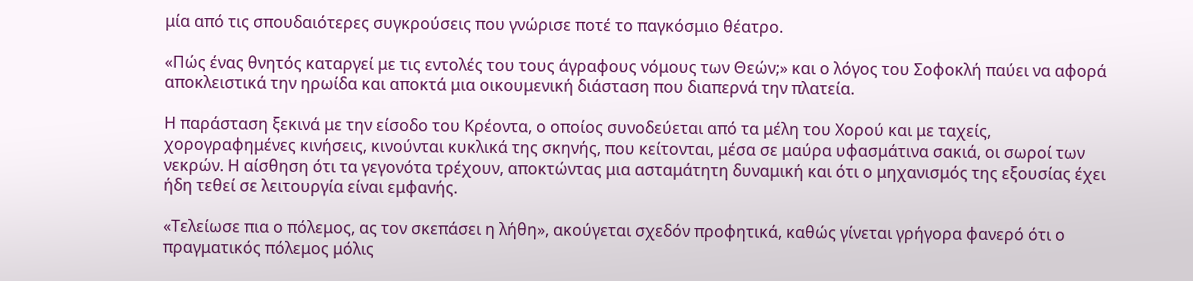μία από τις σπουδαιότερες συγκρούσεις που γνώρισε ποτέ το παγκόσμιο θέατρο.

«Πώς ένας θνητός καταργεί με τις εντολές του τους άγραφους νόμους των Θεών;» και ο λόγος του Σοφοκλή παύει να αφορά αποκλειστικά την ηρωίδα και αποκτά μια οικουμενική διάσταση που διαπερνά την πλατεία.

Η παράσταση ξεκινά με την είσοδο του Κρέοντα, ο οποίος συνοδεύεται από τα μέλη του Χορού και με ταχείς, χορογραφημένες κινήσεις, κινούνται κυκλικά της σκηνής, που κείτονται, μέσα σε μαύρα υφασμάτινα σακιά, οι σωροί των νεκρών. Η αίσθηση ότι τα γεγονότα τρέχουν, αποκτώντας μια ασταμάτητη δυναμική και ότι ο μηχανισμός της εξουσίας έχει ήδη τεθεί σε λειτουργία είναι εμφανής.

«Τελείωσε πια ο πόλεμος, ας τον σκεπάσει η λήθη», ακούγεται σχεδόν προφητικά, καθώς γίνεται γρήγορα φανερό ότι ο πραγματικός πόλεμος μόλις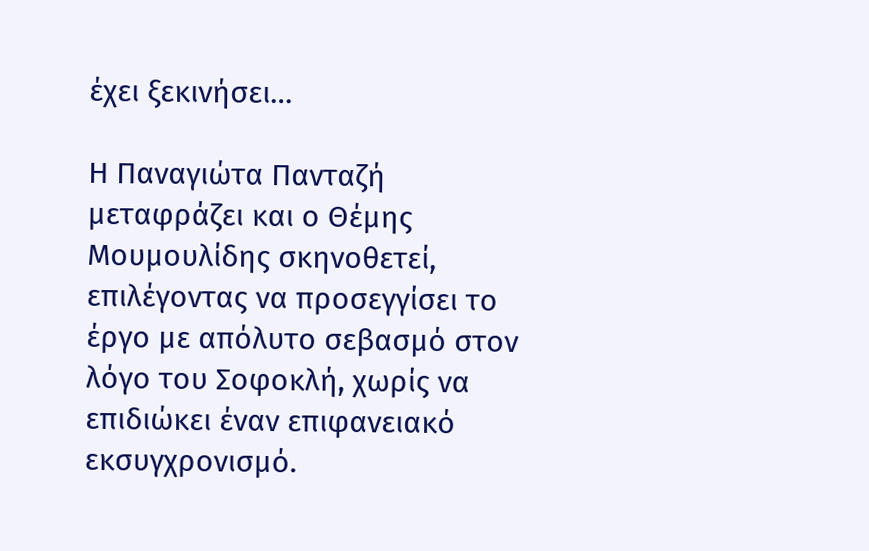έχει ξεκινήσει…

Η Παναγιώτα Πανταζή μεταφράζει και ο Θέμης Μουμουλίδης σκηνοθετεί, επιλέγοντας να προσεγγίσει το έργο με απόλυτο σεβασμό στον λόγο του Σοφοκλή, χωρίς να επιδιώκει έναν επιφανειακό εκσυγχρονισμό.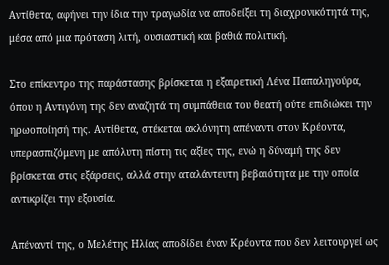Αντίθετα, αφήνει την ίδια την τραγωδία να αποδείξει τη διαχρονικότητά της, μέσα από μια πρόταση λιτή, ουσιαστική και βαθιά πολιτική.

Στο επίκεντρο της παράστασης βρίσκεται η εξαιρετική Λένα Παπαληγούρα, όπου η Αντιγόνη της δεν αναζητά τη συμπάθεια του θεατή ούτε επιδιώκει την ηρωοποίησή της. Αντίθετα, στέκεται ακλόνητη απέναντι στον Κρέοντα, υπερασπιζόμενη με απόλυτη πίστη τις αξίες της, ενώ η δύναμή της δεν βρίσκεται στις εξάρσεις, αλλά στην αταλάντευτη βεβαιότητα με την οποία αντικρίζει την εξουσία.

Απέναντί της, ο Μελέτης Ηλίας αποδίδει έναν Κρέοντα που δεν λειτουργεί ως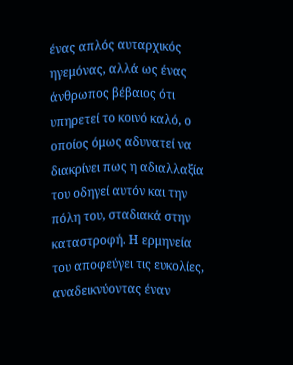ένας απλός αυταρχικός ηγεμόνας, αλλά ως ένας άνθρωπος βέβαιος ότι υπηρετεί το κοινό καλό, ο οποίος όμως αδυνατεί να διακρίνει πως η αδιαλλαξία του οδηγεί αυτόν και την πόλη του, σταδιακά στην καταστροφή. Η ερμηνεία του αποφεύγει τις ευκολίες, αναδεικνύοντας έναν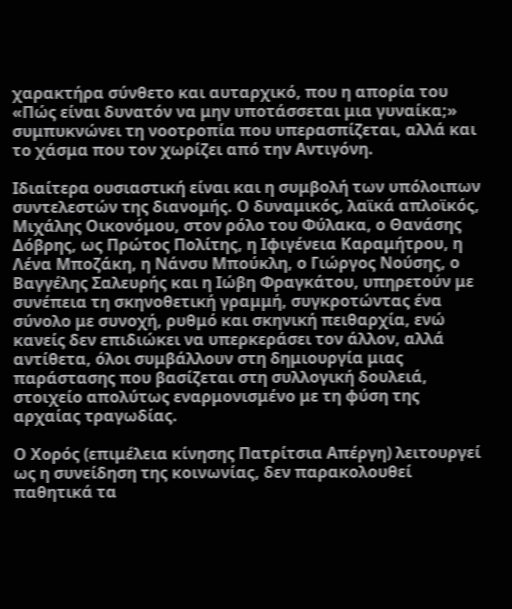χαρακτήρα σύνθετο και αυταρχικό, που η απορία του «Πώς είναι δυνατόν να μην υποτάσσεται μια γυναίκα;» συμπυκνώνει τη νοοτροπία που υπερασπίζεται, αλλά και το χάσμα που τον χωρίζει από την Αντιγόνη.

Ιδιαίτερα ουσιαστική είναι και η συμβολή των υπόλοιπων συντελεστών της διανομής. Ο δυναμικός, λαϊκά απλοϊκός, Μιχάλης Οικονόμου, στον ρόλο του Φύλακα, ο Θανάσης Δόβρης, ως Πρώτος Πολίτης, η Ιφιγένεια Καραμήτρου, η Λένα Μποζάκη, η Νάνσυ Μπούκλη, ο Γιώργος Νούσης, ο Βαγγέλης Σαλευρής και η Ιώβη Φραγκάτου, υπηρετούν με συνέπεια τη σκηνοθετική γραμμή, συγκροτώντας ένα σύνολο με συνοχή, ρυθμό και σκηνική πειθαρχία, ενώ κανείς δεν επιδιώκει να υπερκεράσει τον άλλον, αλλά αντίθετα, όλοι συμβάλλουν στη δημιουργία μιας παράστασης που βασίζεται στη συλλογική δουλειά, στοιχείο απολύτως εναρμονισμένο με τη φύση της αρχαίας τραγωδίας.

Ο Χορός (επιμέλεια κίνησης Πατρίτσια Απέργη) λειτουργεί ως η συνείδηση της κοινωνίας, δεν παρακολουθεί παθητικά τα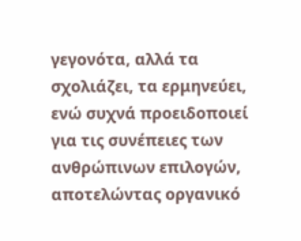γεγονότα, αλλά τα σχολιάζει, τα ερμηνεύει, ενώ συχνά προειδοποιεί για τις συνέπειες των ανθρώπινων επιλογών, αποτελώντας οργανικό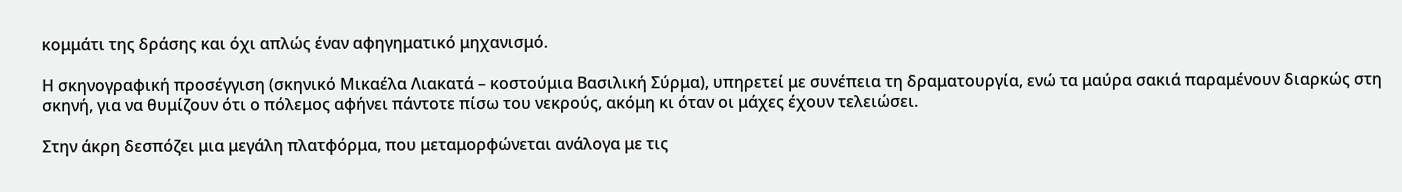κομμάτι της δράσης και όχι απλώς έναν αφηγηματικό μηχανισμό.

Η σκηνογραφική προσέγγιση (σκηνικό Μικαέλα Λιακατά – κοστούμια Βασιλική Σύρμα), υπηρετεί με συνέπεια τη δραματουργία, ενώ τα μαύρα σακιά παραμένουν διαρκώς στη σκηνή, για να θυμίζουν ότι ο πόλεμος αφήνει πάντοτε πίσω του νεκρούς, ακόμη κι όταν οι μάχες έχουν τελειώσει.

Στην άκρη δεσπόζει μια μεγάλη πλατφόρμα, που μεταμορφώνεται ανάλογα με τις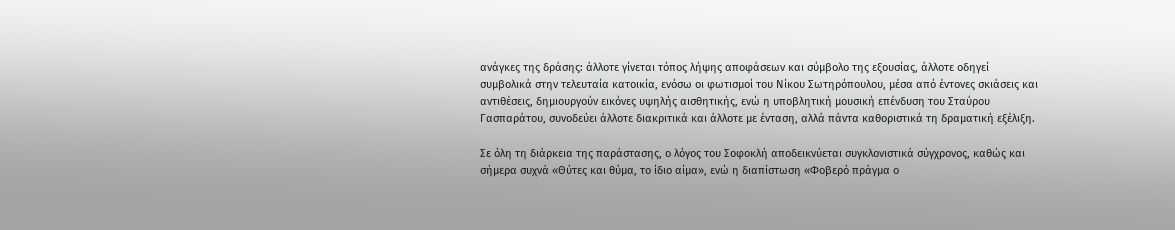ανάγκες της δράσης: άλλοτε γίνεται τόπος λήψης αποφάσεων και σύμβολο της εξουσίας, άλλοτε οδηγεί συμβολικά στην τελευταία κατοικία, ενόσω οι φωτισμοί του Νίκου Σωτηρόπουλου, μέσα από έντονες σκιάσεις και αντιθέσεις, δημιουργούν εικόνες υψηλής αισθητικής, ενώ η υποβλητική μουσική επένδυση του Σταύρου Γασπαράτου, συνοδεύει άλλοτε διακριτικά και άλλοτε με ένταση, αλλά πάντα καθοριστικά τη δραματική εξέλιξη.

Σε όλη τη διάρκεια της παράστασης, ο λόγος του Σοφοκλή αποδεικνύεται συγκλονιστικά σύγχρονος, καθώς και σήμερα συχνά «Θύτες και θύμα, το ίδιο αίμα», ενώ η διαπίστωση «Φοβερό πράγμα ο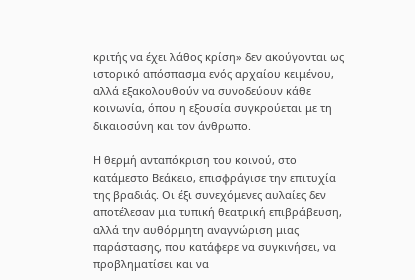κριτής να έχει λάθος κρίση» δεν ακούγονται ως ιστορικό απόσπασμα ενός αρχαίου κειμένου, αλλά εξακολουθούν να συνοδεύουν κάθε κοινωνία, όπου η εξουσία συγκρούεται με τη δικαιοσύνη και τον άνθρωπο.

Η θερμή ανταπόκριση του κοινού, στο κατάμεστο Βεάκειο, επισφράγισε την επιτυχία της βραδιάς. Οι έξι συνεχόμενες αυλαίες δεν αποτέλεσαν μια τυπική θεατρική επιβράβευση, αλλά την αυθόρμητη αναγνώριση μιας παράστασης, που κατάφερε να συγκινήσει, να προβληματίσει και να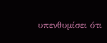υπενθυμίσει ότι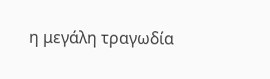η μεγάλη τραγωδία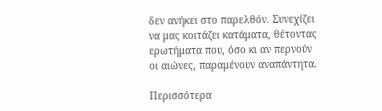δεν ανήκει στο παρελθόν. Συνεχίζει να μας κοιτάζει κατάματα, θέτοντας ερωτήματα που, όσο κι αν περνούν οι αιώνες, παραμένουν αναπάντητα.

Περισσότερα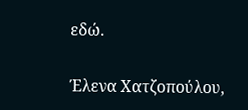εδώ.

Έλενα Χατζοπούλου,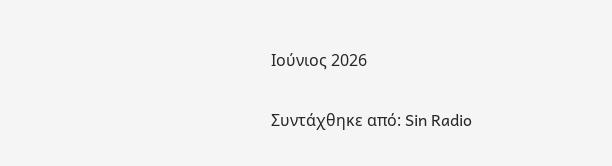Ιούνιος 2026

Συντάχθηκε από: Sin Radio